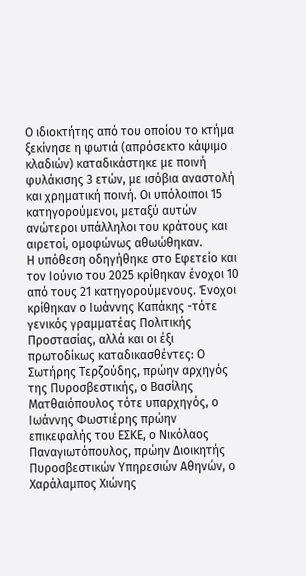Ο ιδιοκτήτης από του οποίου το κτήμα ξεκίνησε η φωτιά (απρόσεκτο κάψιμο κλαδιών) καταδικάστηκε με ποινή φυλάκισης 3 ετών, με ισόβια αναστολή και χρηματική ποινή. Οι υπόλοιποι 15 κατηγορούμενοι, μεταξύ αυτών ανώτεροι υπάλληλοι του κράτους και αιρετοί, ομοφώνως αθωώθηκαν.
Η υπόθεση οδηγήθηκε στο Εφετείο και τον Ιούνιο του 2025 κρίθηκαν ένοχοι 10 από τους 21 κατηγορούμενους. Ένοχοι κρίθηκαν ο Ιωάννης Καπάκης -τότε γενικός γραμματέας Πολιτικής Προστασίας, αλλά και οι έξι πρωτοδίκως καταδικασθέντες: Ο Σωτήρης Τερζούδης, πρώην αρχηγός της Πυροσβεστικής, ο Βασίλης Ματθαιόπουλος τότε υπαρχηγός, ο Ιωάννης Φωστιέρης πρώην επικεφαλής του ΕΣΚΕ, ο Νικόλαος Παναγιωτόπουλος, πρώην Διοικητής Πυροσβεστικών Υπηρεσιών Αθηνών, ο Χαράλαμπος Χιώνης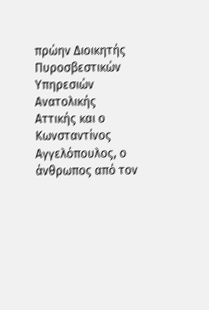πρώην Διοικητής Πυροσβεστικών Υπηρεσιών Ανατολικής Αττικής και ο Κωνσταντίνος Αγγελόπουλος, ο άνθρωπος από τον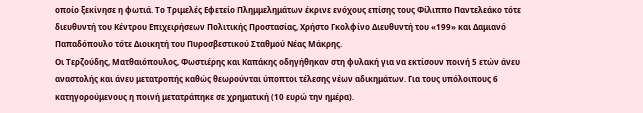οποίο ξεκίνησε η φωτιά. Το Τριμελές Εφετείο Πλημμελημάτων έκρινε ενόχους επίσης τους Φίλιππο Παντελεάκο τότε διευθυντή του Κέντρου Επιχειρήσεων Πολιτικής Προστασίας, Χρήστο Γκολφίνο Διευθυντή του «199» και Δαμιανό Παπαδόπουλο τότε Διοικητή του Πυροσβεστικού Σταθμού Νέας Μάκρης.
Οι Τερζούδης, Ματθαιόπουλος, Φωστιέρης και Καπάκης οδηγήθηκαν στη φυλακή για να εκτίσουν ποινή 5 ετών άνευ αναστολής και άνευ μετατροπής καθώς θεωρούνται ύποπτοι τέλεσης νέων αδικημάτων. Για τους υπόλοιπους 6 κατηγορούμενους η ποινή μετατράπηκε σε χρηματική (10 ευρώ την ημέρα).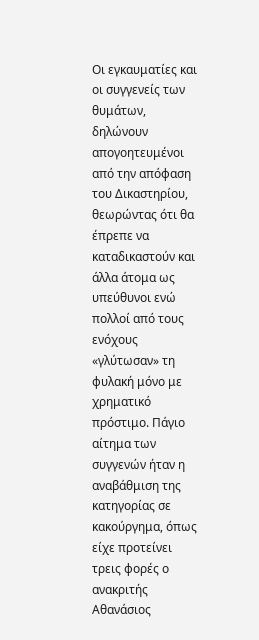Οι εγκαυματίες και οι συγγενείς των θυμάτων, δηλώνουν απογοητευμένοι από την απόφαση του Δικαστηρίου, θεωρώντας ότι θα έπρεπε να καταδικαστούν και άλλα άτομα ως υπεύθυνοι ενώ πολλοί από τους ενόχους «γλύτωσαν» τη φυλακή μόνο με χρηματικό πρόστιμο. Πάγιο αίτημα των συγγενών ήταν η αναβάθμιση της κατηγορίας σε κακούργημα, όπως είχε προτείνει τρεις φορές ο ανακριτής Αθανάσιος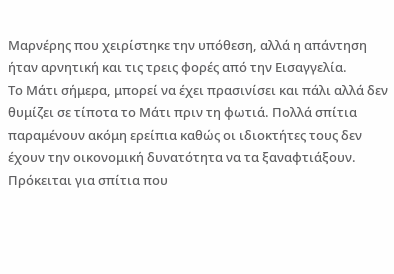Μαρνέρης που χειρίστηκε την υπόθεση, αλλά η απάντηση ήταν αρνητική και τις τρεις φορές από την Εισαγγελία.
Το Μάτι σήμερα, μπορεί να έχει πρασινίσει και πάλι αλλά δεν θυμίζει σε τίποτα το Μάτι πριν τη φωτιά. Πολλά σπίτια παραμένουν ακόμη ερείπια καθώς οι ιδιοκτήτες τους δεν έχουν την οικονομική δυνατότητα να τα ξαναφτιάξουν. Πρόκειται για σπίτια που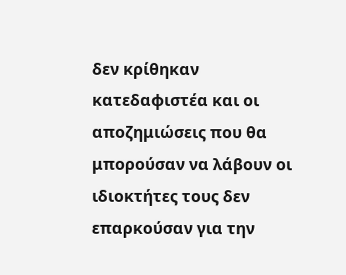δεν κρίθηκαν κατεδαφιστέα και οι αποζημιώσεις που θα μπορούσαν να λάβουν οι ιδιοκτήτες τους δεν επαρκούσαν για την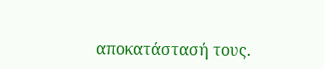αποκατάστασή τους.